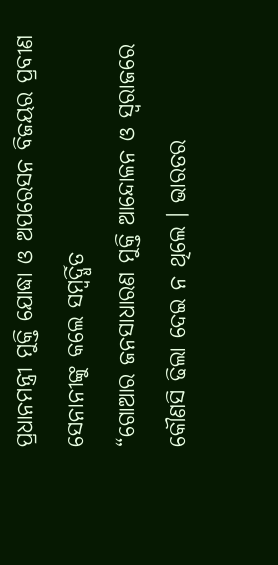ପ୍ରଧାନମନ୍ତ୍ରୀ ମୁକ୍ତି ଯୋଦ୍ଧା ଓ ଅପରେସନ ବିଜୟର ପ୍ରବୀଣ ସେନାନୀଙ୍କୁ କଲେ ସମ୍ବର୍ଦ୍ଧିତ
“ଗୋଆର ଜନସାଧାରଣ ମୁକ୍ତି ଆନ୍ଦୋଳନ ଓ ସ୍ୱରାଜରେ କୌଣସି ଢିଲା ଦେଇ ନ ଥିଲେ । ଭାରତର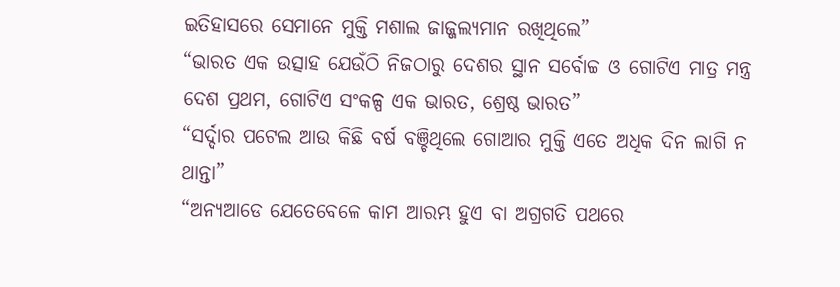ଇତିହାସରେ ସେମାନେ ମୁକ୍ତି ମଶାଲ ଜାଜ୍ଜଲ୍ୟମାନ ରଖିଥିଲେ”
“ଭାରତ ଏକ ଉତ୍ସାହ ଯେଉଁଠି ନିଜଠାରୁ ଦେଶର ସ୍ଥାନ ସର୍ବୋଚ୍ଚ ଓ ଗୋଟିଏ ମାତ୍ର ମନ୍ତ୍ର ଦେଶ ପ୍ରଥମ, ଗୋଟିଏ ସଂକଳ୍ପ ଏକ ଭାରତ, ଶ୍ରେଷ୍ଠ ଭାରତ”
“ସର୍ଦ୍ଦାର ପଟେଲ ଆଉ କିଛି ବର୍ଷ ବଞ୍ଚିଥିଲେ ଗୋଆର ମୁକ୍ତି ଏତେ ଅଧିକ ଦିନ ଲାଗି ନ ଥାନ୍ତା”
“ଅନ୍ୟଆଡେ ଯେତେବେଳେ କାମ ଆରମ୍ଭ ହୁଏ ବା ଅଗ୍ରଗତି ପଥରେ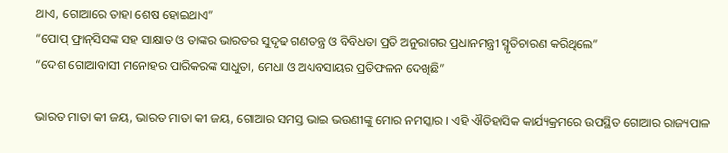ଥାଏ, ଗୋଆରେ ତାହା ଶେଷ ହୋଇଥାଏ”
“ପୋପ୍ ଫ୍ରାନ୍‌‌ସିସଙ୍କ ସହ ସାକ୍ଷାତ ଓ ତାଙ୍କର ଭାରତର ସୁଦୃଢ ଗଣତନ୍ତ୍ର ଓ ବିବିଧତା ପ୍ରତି ଅନୁରାଗର ପ୍ରଧାନମନ୍ତ୍ରୀ ସ୍ମୃତିଚାରଣ କରିଥିଲେ”
“ଦେଶ ଗୋଆବାସୀ ମନୋହର ପାରିକରଙ୍କ ସାଧୁତା, ମେଧା ଓ ଅଧ୍ୟବସାୟର ପ୍ରତିଫଳନ ଦେଖିଛି”

ଭାରତ ମାତା କୀ ଜୟ, ଭାରତ ମାତା କୀ ଜୟ, ଗୋଆର ସମସ୍ତ ଭାଇ ଭଉଣୀଙ୍କୁ ମୋର ନମସ୍କାର । ଏହି ଐତିହାସିକ କାର୍ଯ୍ୟକ୍ରମରେ ଉପସ୍ଥିତ ଗୋଆର ରାଜ୍ୟପାଳ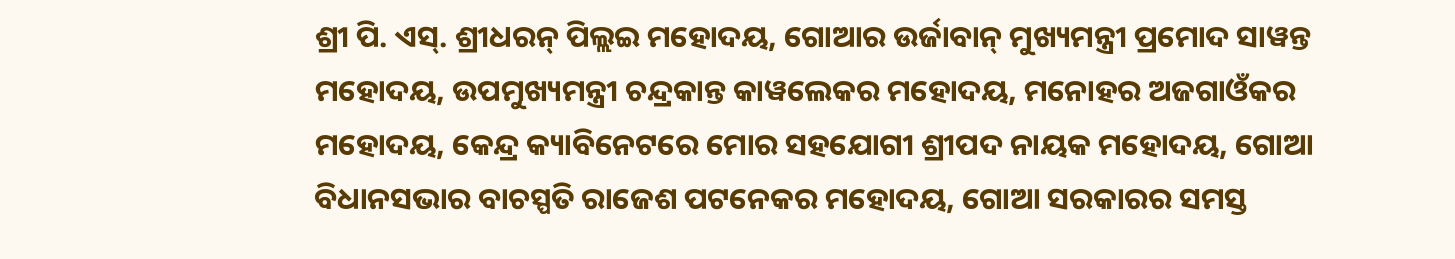ଶ୍ରୀ ପି. ଏସ୍‌. ଶ୍ରୀଧରନ୍ ପିଲ୍ଲଇ ମହୋଦୟ, ଗୋଆର ଉର୍ଜାବାନ୍ ମୁଖ୍ୟମନ୍ତ୍ରୀ ପ୍ରମୋଦ ସାୱନ୍ତ ମହୋଦୟ, ଉପମୁଖ୍ୟମନ୍ତ୍ରୀ ଚନ୍ଦ୍ରକାନ୍ତ କାୱଲେକର ମହୋଦୟ, ମନୋହର ଅଜଗାଓଁକର ମହୋଦୟ, କେନ୍ଦ୍ର କ୍ୟାବିନେଟରେ ମୋର ସହଯୋଗୀ ଶ୍ରୀପଦ ନାୟକ ମହୋଦୟ, ଗୋଆ ବିଧାନସଭାର ବାଚସ୍ପତି ରାଜେଶ ପଟନେକର ମହୋଦୟ, ଗୋଆ ସରକାରର ସମସ୍ତ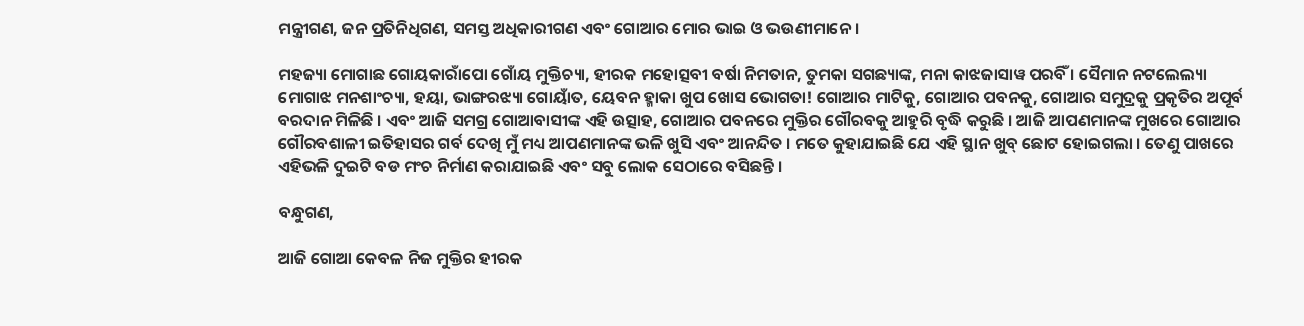ମନ୍ତ୍ରୀଗଣ, ଜନ ପ୍ରତିନିଧିଗଣ, ସମସ୍ତ ଅଧିକାରୀଗଣ ଏବଂ ଗୋଆର ମୋର ଭାଇ ଓ ଭଉଣୀମାନେ ।

ମହଜ୍ୟା ମୋଗାଛ ଗୋୟକାରାଁପୋ ଗୋଁୟ ମୁକ୍ତିଚ୍ୟା, ହୀରକ ମହୋତ୍ସବୀ ବର୍ଷା ନିମତାନ, ତୁମକା ସଗଛ୍ୟାଙ୍କ, ମନା କାଝଜାସାୱ ପରବିଁ । ସୈମାନ ନଟଲେଲ୍ୟା ମୋଗାଝ ମନଶାଂଚ୍ୟା, ହୟା, ଭାଙ୍ଗରଝ୍ୟା ଗୋୟାଁତ, ୟେବନ ହ୍ମାକା ଖୁପ ଖୋସ ଭୋଗତା! ଗୋଆର ମାଟିକୁ, ଗୋଆର ପବନକୁ, ଗୋଆର ସମୁଦ୍ରକୁ ପ୍ରକୃତିର ଅପୂର୍ବ ବରଦାନ ମିଳିଛି । ଏବଂ ଆଜି ସମଗ୍ର ଗୋଆବାସୀଙ୍କ ଏହି ଉତ୍ସାହ, ଗୋଆର ପବନରେ ମୁକ୍ତିର ଗୌରବକୁ ଆହୁରି ବୃଦ୍ଧି କରୁଛି । ଆଜି ଆପଣମାନଙ୍କ ମୁଖରେ ଗୋଆର ଗୌରବଶାଳୀ ଇତିହାସର ଗର୍ବ ଦେଖି ମୁଁ ମଧ୍ୟ ଆପଣମାନଙ୍କ ଭଳି ଖୁସି ଏବଂ ଆନନ୍ଦିତ । ମତେ କୁହାଯାଇଛି ଯେ ଏହି ସ୍ଥାନ ଖୁବ୍ ଛୋଟ ହୋଇଗଲା । ତେଣୁ ପାଖରେ ଏହିଭଳି ଦୁଇଟି ବଡ ମଂଚ ନିର୍ମାଣ କରାଯାଇଛି ଏବଂ ସବୁ ଲୋକ ସେଠାରେ ବସିଛନ୍ତି ।

ବନ୍ଧୁଗଣ,

ଆଜି ଗୋଆ କେବଳ ନିଜ ମୁକ୍ତିର ହୀରକ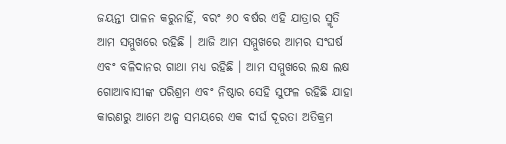ଜୟନ୍ତୀ ପାଳନ କରୁନାହିଁ, ବରଂ ୬୦ ବର୍ଷର ଏହି ଯାତ୍ରାର ସ୍ମୃତି ଆମ ସମ୍ମୁଖରେ ରହିଛି । ଆଜି ଆମ ସମ୍ମୁଖରେ ଆମର ସଂଘର୍ଷ ଏବଂ ବଳିଦାନର ଗାଥା ମଧ୍ୟ ରହିଛି । ଆମ ସମ୍ମୁଖରେ ଲକ୍ଷ ଲକ୍ଷ ଗୋଆବାସୀଙ୍କ ପରିଶ୍ରମ ଏବଂ ନିଷ୍ଠାର ସେହି ସୁଫଳ ରହିଛି ଯାହା କାରଣରୁ ଆମେ ଅଳ୍ପ ସମୟରେ ଏକ ଦୀର୍ଘ ଦୂରତା ଅତିକ୍ରମ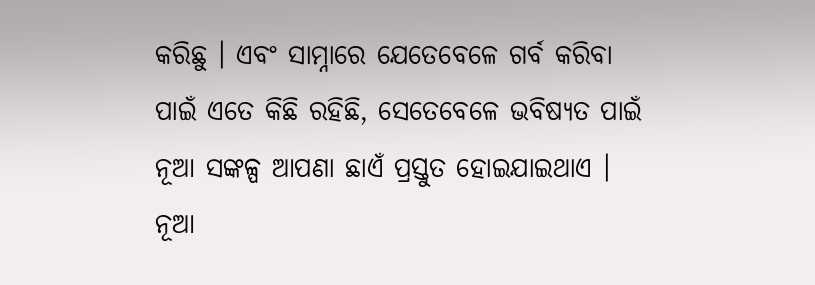କରିଛୁ । ଏବଂ ସାମ୍ନାରେ ଯେତେବେଳେ ଗର୍ବ କରିବା ପାଇଁ ଏତେ କିଛି ରହିଛି, ସେତେବେଳେ ଭବିଷ୍ୟତ ପାଇଁ ନୂଆ ସଙ୍କଳ୍ପ ଆପଣା ଛାଏଁ ପ୍ରସ୍ତୁତ ହୋଇଯାଇଥାଏ । ନୂଆ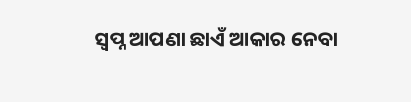ସ୍ୱପ୍ନ ଆପଣା ଛାଏଁ ଆକାର ନେବା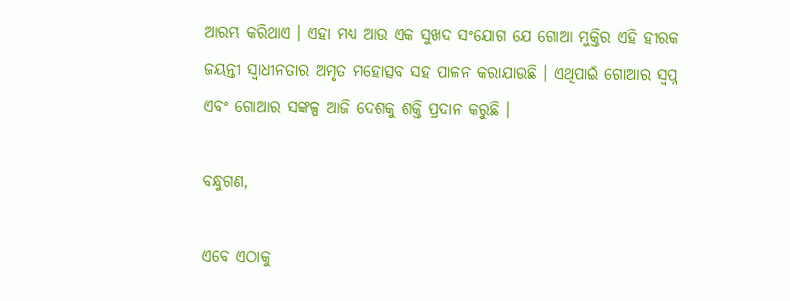ଆରମ୍ଭ କରିଥାଏ । ଏହା ମଧ୍ୟ ଆଉ ଏକ ସୁଖଦ ସଂଯୋଗ ଯେ ଗୋଆ ମୁକ୍ତିର ଏହି ହୀରକ ଜୟନ୍ତୀ ସ୍ୱାଧୀନତାର ଅମୃତ ମହୋତ୍ସବ ସହ ପାଳନ କରାଯାଉଛି । ଏଥିପାଇଁ ଗୋଆର ସ୍ୱପ୍ନ ଏବଂ ଗୋଆର ସଙ୍କଳ୍ପ ଆଜି ଦେଶକୁ ଶକ୍ତି ପ୍ରଦାନ କରୁଛି ।

ବନ୍ଧୁଗଣ,

ଏବେ ଏଠାକୁ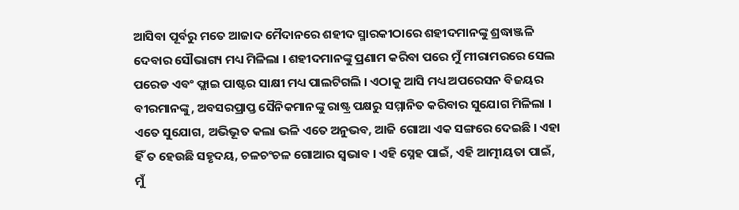ଆସିବା ପୂର୍ବରୁ ମତେ ଆଜାଦ ମୈଦାନରେ ଶହୀଦ ସ୍ମାରକୀଠାରେ ଶହୀଦମାନଙ୍କୁ ଶ୍ରଦ୍ଧାଞ୍ଜଳି ଦେବାର ସୌଭାଗ୍ୟ ମଧ୍ୟ ମିଳିଲା । ଶହୀଦମାନଙ୍କୁ ପ୍ରଣାମ କରିବା ପରେ ମୁଁ ମୀରାମରରେ ସେଲ ପରେଡ ଏବଂ ଫ୍ଲାଇ ପାଷ୍ଟର ସାକ୍ଷୀ ମଧ୍ୟ ପାଲଟିଗଲି । ଏଠାକୁ ଆସି ମଧ୍ୟ ଅପରେସନ ବିଜୟର ବୀରମାନଙ୍କୁ, ଅବସରପ୍ରାପ୍ତ ସୈନିକମାନଙ୍କୁ ରାଷ୍ଟ୍ର ପକ୍ଷରୁ ସମ୍ମାନିତ କରିବାର ସୁଯୋଗ ମିଳିଲା । ଏତେ ସୁଯୋଗ, ଅଭିଭୂତ କଲା ଭଳି ଏତେ ଅନୁଭବ, ଆଜି ଗୋଆ ଏକ ସଙ୍ଗରେ ଦେଇଛି । ଏହା ହିଁ ତ ହେଉଛି ସହୃଦୟ, ଚଳଚଂଚଳ ଗୋଆର ସ୍ୱଭାବ । ଏହି ସ୍ନେହ ପାଇଁ, ଏହି ଆତ୍ମୀୟତା ପାଇଁ, ମୁଁ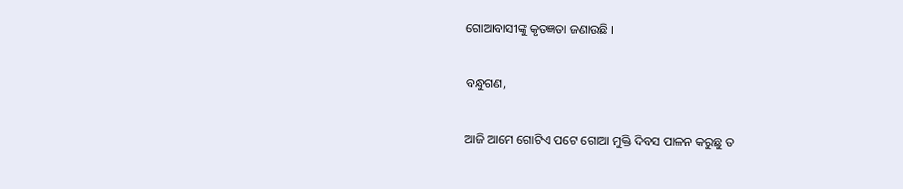ଗୋଆବାସୀଙ୍କୁ କୃତଜ୍ଞତା ଜଣାଉଛି ।

ବନ୍ଧୁଗଣ,

ଆଜି ଆମେ ଗୋଟିଏ ପଟେ ଗୋଆ ମୁକ୍ତି ଦିବସ ପାଳନ କରୁଛୁ ତ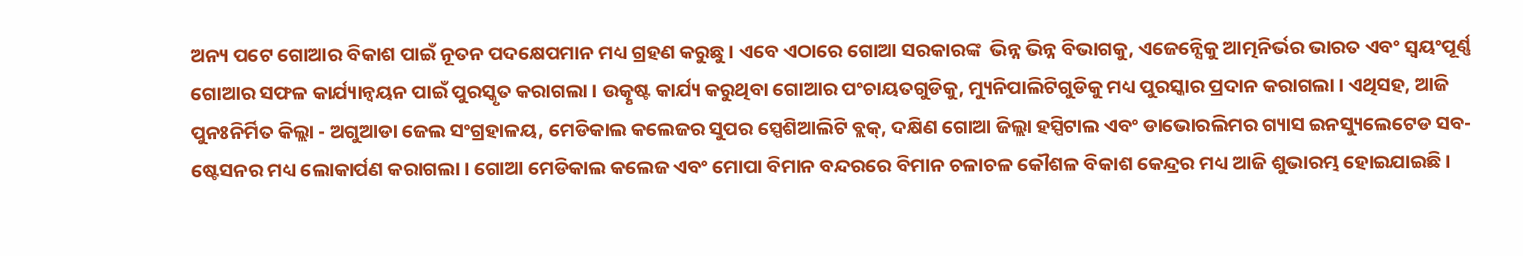ଅନ୍ୟ ପଟେ ଗୋଆର ବିକାଶ ପାଇଁ ନୂତନ ପଦକ୍ଷେପମାନ ମଧ୍ୟ ଗ୍ରହଣ କରୁଛୁ । ଏବେ ଏଠାରେ ଗୋଆ ସରକାରଙ୍କ  ଭିନ୍ନ ଭିନ୍ନ ବିଭାଗକୁ, ଏଜେନ୍ସେିକୁ ଆତ୍ମନିର୍ଭର ଭାରତ ଏବଂ ସ୍ୱୟଂପୂର୍ଣ୍ଣ ଗୋଆର ସଫଳ କାର୍ଯ୍ୟାନ୍ୱୟନ ପାଇଁ ପୁରସ୍କୃତ କରାଗଲା । ଉତ୍କୃଷ୍ଟ କାର୍ଯ୍ୟ କରୁଥିବା ଗୋଆର ପଂଚାୟତଗୁଡିକୁ, ମ୍ୟୁନିପାଲିଟିଗୁଡିକୁ ମଧ୍ୟ ପୁରସ୍କାର ପ୍ରଦାନ କରାଗଲା । ଏଥିସହ, ଆଜି ପୁନଃନିର୍ମିତ କିଲ୍ଲା - ଅଗୁଆଡା ଜେଲ ସଂଗ୍ରହାଳୟ, ମେଡିକାଲ କଲେଜର ସୁପର ସ୍ପେଶିଆଲିଟି ବ୍ଲକ୍‌, ଦକ୍ଷିଣ ଗୋଆ ଜିଲ୍ଲା ହସ୍ପିଟାଲ ଏବଂ ଡାଭୋରଲିମର ଗ୍ୟାସ ଇନସ୍ୟୁଲେଟେଡ ସବ-ଷ୍ଟେସନର ମଧ୍ୟ ଲୋକାର୍ପଣ କରାଗଲା । ଗୋଆ ମେଡିକାଲ କଲେଜ ଏବଂ ମୋପା ବିମାନ ବନ୍ଦରରେ ବିମାନ ଚଳାଚଳ କୌଶଳ ବିକାଶ କେନ୍ଦ୍ରର ମଧ୍ୟ ଆଜି ଶୁଭାରମ୍ଭ ହୋଇଯାଇଛି ।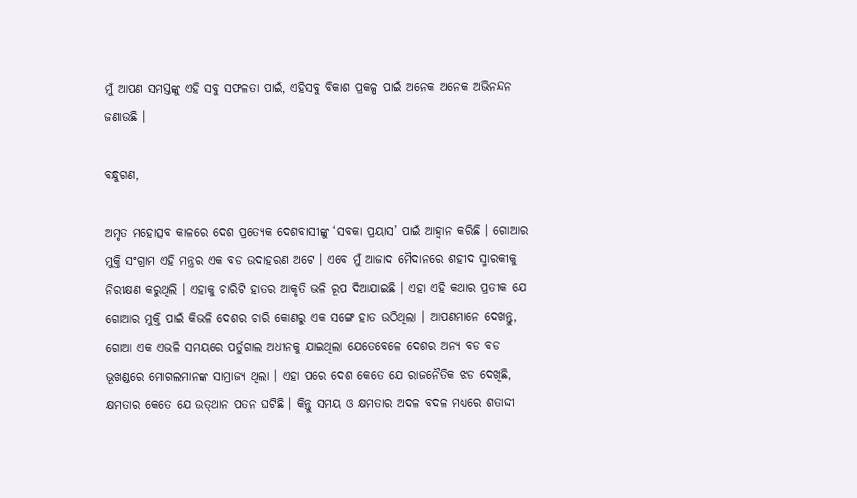ମୁଁ ଆପଣ ସମସ୍ତଙ୍କୁ ଏହି ସବୁ ସଫଳତା ପାଇଁ, ଏହିସବୁ ବିକାଶ ପ୍ରକଳ୍ପ ପାଇଁ ଅନେକ ଅନେକ ଅଭିନନ୍ଦନ ଜଣାଉଛି ।

ବନ୍ଧୁଗଣ,

ଅମୃତ ମହୋତ୍ସବ କାଳରେ ଦେଶ ପ୍ରତ୍ୟେକ ଦେଶବାସୀଙ୍କୁ ‘ସବକା ପ୍ରୟାସ’ ପାଇଁ ଆହ୍ୱାନ କରିଛି । ଗୋଆର ମୁକ୍ତି ସଂଗ୍ରାମ ଏହି ମନ୍ତ୍ରର ଏକ ବଡ ଉଦାହରଣ ଅଟେ । ଏବେ ମୁଁ ଆଜାଦ ମୈଦାନରେ ଶହୀଦ ସ୍ମାରକୀକୁ ନିରୀକ୍ଷଣ କରୁଥିଲି । ଏହାକୁ ଚାରିଟି ହାତର ଆକୃତି ଭଳି ରୂପ ଦିଆଯାଇଛି । ଏହା ଏହି କଥାର ପ୍ରତୀକ ଯେ ଗୋଆର ମୁକ୍ତି ପାଇଁ କିଭଳି ଦେଶର ଚାରି କୋଣରୁ ଏକ ସଙ୍ଗେ ହାତ ଉଠିଥିଲା । ଆପଣମାନେ ଦେଖନ୍ତୁ, ଗୋଆ ଏକ ଏଭଳି ସମୟରେ ପର୍ତୁଗାଲ ଅଧୀନକୁ ଯାଇଥିଲା ଯେତେବେଳେ ଦେଶର ଅନ୍ୟ ବଡ ବଡ ଭୂଖଣ୍ଡରେ ମୋଗଲମାନଙ୍କ ସାମ୍ରାଜ୍ୟ ଥିଲା । ଏହା ପରେ ଦେଶ କେତେ ଯେ ରାଜନୈତିକ ଝଡ ଦେଖିଛି, କ୍ଷମତାର କେତେ ଯେ ଉତ୍‌ଥାନ ପତନ ଘଟିଛି । କିନ୍ତୁ ସମୟ ଓ କ୍ଷମତାର ଅଦଳ ବଦଳ ମଧ୍ୟରେ ଶତାଦ୍ଦୀ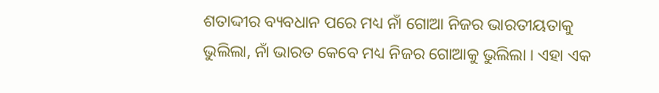ଶତାଦ୍ଦୀର ବ୍ୟବଧାନ ପରେ ମଧ୍ୟ ନାଁ ଗୋଆ ନିଜର ଭାରତୀୟତାକୁ ଭୁଲିଲା, ନାଁ ଭାରତ କେବେ ମଧ୍ୟ ନିଜର ଗୋଆକୁ ଭୁଲିଲା । ଏହା ଏକ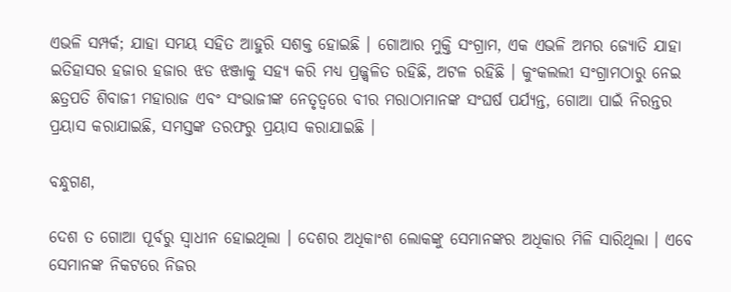ଏଭଳି ସମ୍ପର୍କ; ଯାହା ସମୟ ସହିତ ଆହୁରି ସଶକ୍ତ ହୋଇଛି । ଗୋଆର ମୁକ୍ତି ସଂଗ୍ରାମ, ଏକ ଏଭଳି ଅମର ଜ୍ୟୋତି ଯାହା ଇତିହାସର ହଜାର ହଜାର ଝଡ ଝଞ୍ଜାକୁ ସହ୍ୟ କରି ମଧ୍ୟ ପ୍ରଜ୍ଜ୍ୱଳିତ ରହିଛି, ଅଟଳ ରହିଛି । କୁଂକଲଲୀ ସଂଗ୍ରାମଠାରୁ ନେଇ ଛତ୍ରପତି ଶିବାଜୀ ମହାରାଜ ଏବଂ ସଂଭାଜୀଙ୍କ ନେତୃତ୍ୱରେ ବୀର ମରାଠାମାନଙ୍କ ସଂଘର୍ଷ ପର୍ଯ୍ୟନ୍ତ, ଗୋଆ ପାଇଁ ନିରନ୍ତର ପ୍ରୟାସ କରାଯାଇଛି, ସମସ୍ତଙ୍କ ତରଫରୁ ପ୍ରୟାସ କରାଯାଇଛି ।

ବନ୍ଧୁଗଣ,

ଦେଶ ତ ଗୋଆ ପୂର୍ବରୁ ସ୍ୱାଧୀନ ହୋଇଥିଲା । ଦେଶର ଅଧିକାଂଶ ଲୋକଙ୍କୁ ସେମାନଙ୍କର ଅଧିକାର ମିଳି ସାରିଥିଲା । ଏବେ ସେମାନଙ୍କ ନିକଟରେ ନିଜର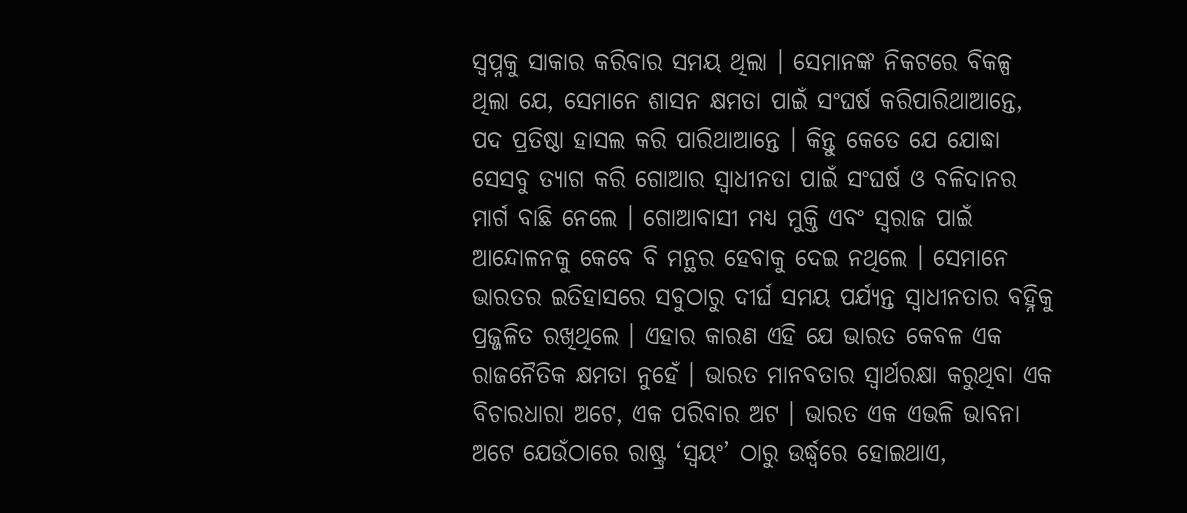ସ୍ୱପ୍ନକୁ ସାକାର କରିବାର ସମୟ ଥିଲା । ସେମାନଙ୍କ ନିକଟରେ ବିକଳ୍ପ ଥିଲା ଯେ, ସେମାନେ ଶାସନ କ୍ଷମତା ପାଇଁ ସଂଘର୍ଷ କରିପାରିଥାଆନ୍ତେ, ପଦ ପ୍ରତିଷ୍ଠା ହାସଲ କରି ପାରିଥାଆନ୍ତେ । କିନ୍ତୁ କେତେ ଯେ ଯୋଦ୍ଧା ସେସବୁ ତ୍ୟାଗ କରି ଗୋଆର ସ୍ୱାଧୀନତା ପାଇଁ ସଂଘର୍ଷ ଓ ବଳିଦାନର ମାର୍ଗ ବାଛି ନେଲେ । ଗୋଆବାସୀ ମଧ୍ୟ ମୁକ୍ତି ଏବଂ ସ୍ୱରାଜ ପାଇଁ ଆନ୍ଦୋଳନକୁ କେବେ ବି ମନ୍ଥର ହେବାକୁ ଦେଇ ନଥିଲେ । ସେମାନେ ଭାରତର ଇତିହାସରେ ସବୁଠାରୁ ଦୀର୍ଘ ସମୟ ପର୍ଯ୍ୟନ୍ତ ସ୍ୱାଧୀନତାର ବହ୍ନିକୁ ପ୍ରଜ୍ଜଳିତ ରଖିଥିଲେ । ଏହାର କାରଣ ଏହି ଯେ ଭାରତ କେବଳ ଏକ ରାଜନୈତିକ କ୍ଷମତା ନୁହେଁ । ଭାରତ ମାନବତାର ସ୍ୱାର୍ଥରକ୍ଷା କରୁଥିବା ଏକ ବିଚାରଧାରା ଅଟେ, ଏକ ପରିବାର ଅଟ । ଭାରତ ଏକ ଏଭଳି ଭାବନା ଅଟେ ଯେଉଁଠାରେ ରାଷ୍ଟ୍ର ‘ସ୍ୱୟଂ’ ଠାରୁ ଉର୍ଦ୍ଧ୍ୱରେ ହୋଇଥାଏ,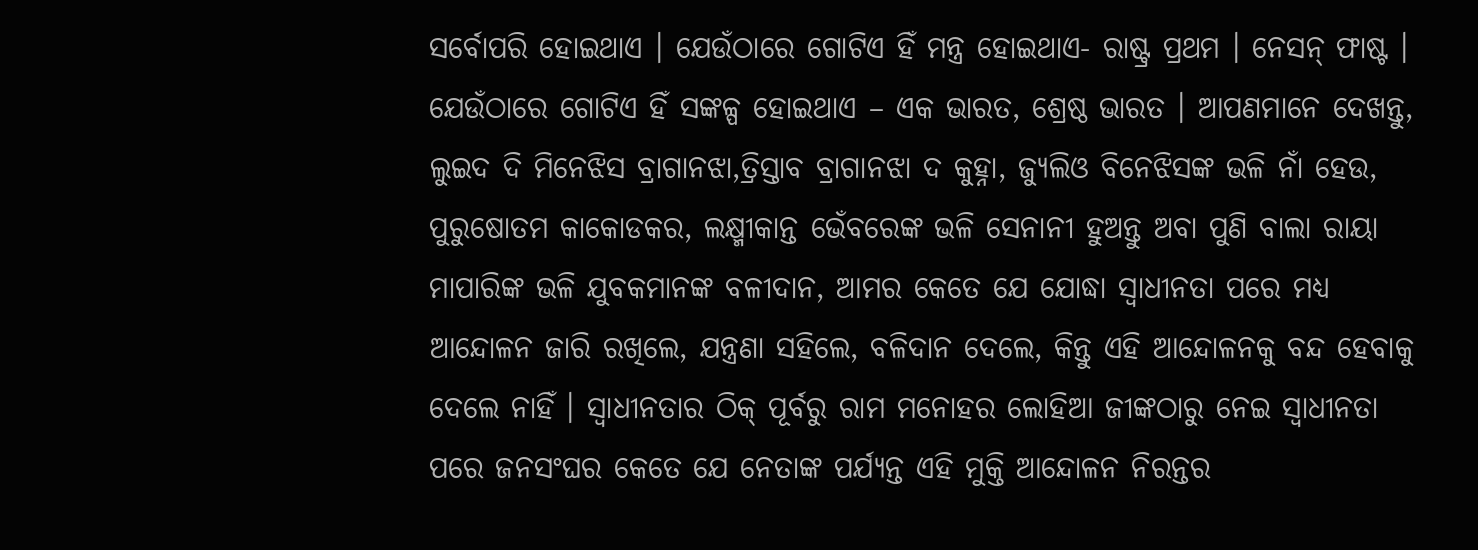ସର୍ବୋପରି ହୋଇଥାଏ । ଯେଉଁଠାରେ ଗୋଟିଏ ହିଁ ମନ୍ତ୍ର ହୋଇଥାଏ- ରାଷ୍ଟ୍ର ପ୍ରଥମ । ନେସନ୍ ଫାଷ୍ଟ । ଯେଉଁଠାରେ ଗୋଟିଏ ହିଁ ସଙ୍କଳ୍ପ ହୋଇଥାଏ – ଏକ ଭାରତ, ଶ୍ରେଷ୍ଠ ଭାରତ । ଆପଣମାନେ ଦେଖନ୍ତୁ, ଲୁଇଦ ଦି ମିନେଝିସ ବ୍ରାଗାନଝା,ତ୍ରିସ୍ତାବ ବ୍ରାଗାନଝା ଦ କୁହ୍ନା, ଜ୍ୟୁଲିଓ ବିନେଝିସଙ୍କ ଭଳି ନାଁ ହେଉ, ପୁରୁଷୋତମ କାକୋଡକର, ଲକ୍ଷ୍ମୀକାନ୍ତ ଭେଁବରେଙ୍କ ଭଳି ସେନାନୀ ହୁଅନ୍ତୁ ଅବା ପୁଣି ବାଲା ରାୟା ମାପାରିଙ୍କ ଭଳି ଯୁବକମାନଙ୍କ ବଳୀଦାନ, ଆମର କେତେ ଯେ ଯୋଦ୍ଧା ସ୍ୱାଧୀନତା ପରେ ମଧ୍ୟ ଆନ୍ଦୋଳନ ଜାରି ରଖିଲେ, ଯନ୍ତ୍ରଣା ସହିଲେ, ବଳିଦାନ ଦେଲେ, କିନ୍ତୁ ଏହି ଆନ୍ଦୋଳନକୁ ବନ୍ଦ ହେବାକୁ ଦେଲେ ନାହିଁ । ସ୍ୱାଧୀନତାର ଠିକ୍ ପୂର୍ବରୁ ରାମ ମନୋହର ଲୋହିଆ ଜୀଙ୍କଠାରୁ ନେଇ ସ୍ୱାଧୀନତା ପରେ ଜନସଂଘର କେତେ ଯେ ନେତାଙ୍କ ପର୍ଯ୍ୟନ୍ତ ଏହି ମୁକ୍ତି ଆନ୍ଦୋଳନ ନିରନ୍ତର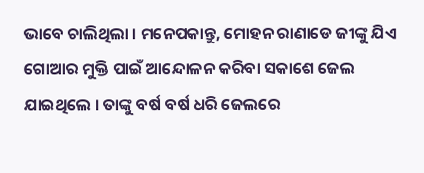ଭାବେ ଚାଲିଥିଲା । ମନେପକାନ୍ତୁ, ମୋହନ ରାଣାଡେ ଜୀଙ୍କୁ ଯିଏ ଗୋଆର ମୁକ୍ତି ପାଇଁ ଆନ୍ଦୋଳନ କରିବା ସକାଶେ ଜେଲ ଯାଇଥିଲେ । ତାଙ୍କୁ ବର୍ଷ ବର୍ଷ ଧରି ଜେଲରେ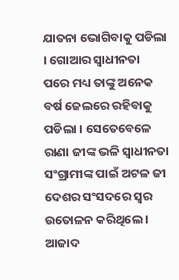ଯାତନା ଭୋଗିବାକୁ ପଡିଲା । ଗୋଆର ସ୍ୱାଧୀନତା ପରେ ମଧ୍ୟ ତାଙ୍କୁ ଅନେକ ବର୍ଷ ଜେଲରେ ରହିବାକୁ ପଡିଲା । ସେତେବେଳେ ରାଣା ଜୀଙ୍କ ଭଳି ସ୍ୱାଧୀନତା ସଂଗ୍ରାମୀଙ୍କ ପାଇଁ ଅଟଳ ଜୀ ଦେଶର ସଂସଦରେ ସ୍ୱର ଉତୋଳନ କରିଥିଲେ । ଆଜାଦ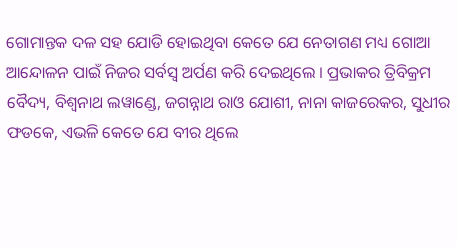ଗୋମାନ୍ତକ ଦଳ ସହ ଯୋଡି ହୋଇଥିବା କେତେ ଯେ ନେତାଗଣ ମଧ୍ୟ ଗୋଆ ଆନ୍ଦୋଳନ ପାଇଁ ନିଜର ସର୍ବସ୍ୱ ଅର୍ପଣ କରି ଦେଇଥିଲେ । ପ୍ରଭାକର ତ୍ରିବିକ୍ରମ ବୈଦ୍ୟ, ବିଶ୍ୱନାଥ ଲୱାଣ୍ଡେ, ଜଗନ୍ନାଥ ରାଓ ଯୋଶୀ, ନାନା କାଜରେକର, ସୁଧୀର ଫଡକେ, ଏଭଳି କେତେ ଯେ ବୀର ଥିଲେ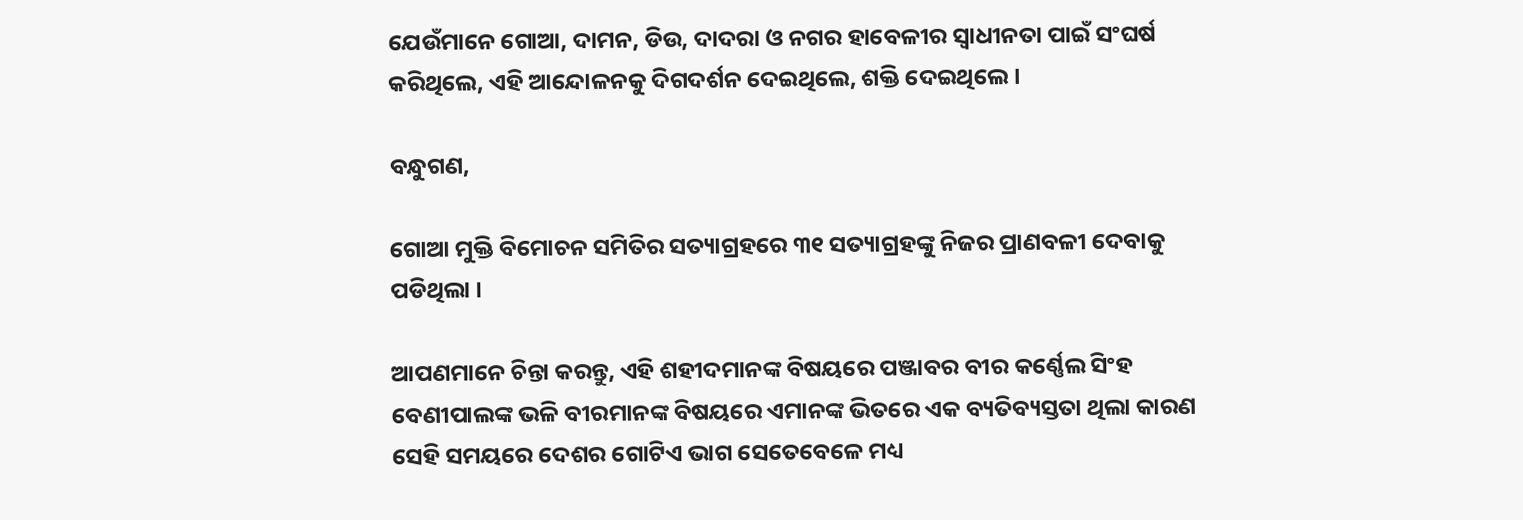ଯେଉଁମାନେ ଗୋଆ, ଦାମନ, ଡିଉ, ଦାଦରା ଓ ନଗର ହାବେଳୀର ସ୍ୱାଧୀନତା ପାଇଁ ସଂଘର୍ଷ କରିଥିଲେ, ଏହି ଆନ୍ଦୋଳନକୁ ଦିଗଦର୍ଶନ ଦେଇଥିଲେ, ଶକ୍ତି ଦେଇଥିଲେ ।

ବନ୍ଧୁଗଣ,

ଗୋଆ ମୁକ୍ତି ବିମୋଚନ ସମିତିର ସତ୍ୟାଗ୍ରହରେ ୩୧ ସତ୍ୟାଗ୍ରହଙ୍କୁ ନିଜର ପ୍ରାଣବଳୀ ଦେବାକୁ ପଡିଥିଲା ।

ଆପଣମାନେ ଚିନ୍ତା କରନ୍ତୁ, ଏହି ଶହୀଦମାନଙ୍କ ବିଷୟରେ ପଞ୍ଜାବର ବୀର କର୍ଣ୍ଣେଲ ସିଂହ ବେଣୀପାଲଙ୍କ ଭଳି ବୀରମାନଙ୍କ ବିଷୟରେ ଏମାନଙ୍କ ଭିତରେ ଏକ ବ୍ୟତିବ୍ୟସ୍ତତା ଥିଲା କାରଣ ସେହି ସମୟରେ ଦେଶର ଗୋଟିଏ ଭାଗ ସେତେବେଳେ ମଧ୍ୟ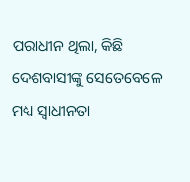ପରାଧୀନ ଥିଲା, କିଛି ଦେଶବାସୀଙ୍କୁ ସେତେବେଳେ ମଧ୍ୟ ସ୍ୱାଧୀନତା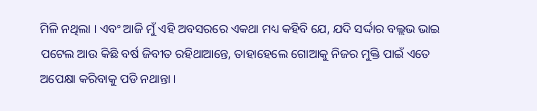ମିଳି ନଥିଲା । ଏବଂ ଆଜି ମୁଁ ଏହି ଅବସରରେ ଏକଥା ମଧ୍ୟ କହିବି ଯେ, ଯଦି ସର୍ଦ୍ଦାର ବଲ୍ଲଭ ଭାଇ ପଟେଲ ଆଉ କିଛି ବର୍ଷ ଜିବୀତ ରହିଥାଆନ୍ତେ, ତାହାହେଲେ ଗୋଆକୁ ନିଜର ମୁକ୍ତି ପାଇଁ ଏତେ ଅପେକ୍ଷା କରିବାକୁ ପଡି ନଥାନ୍ତା ।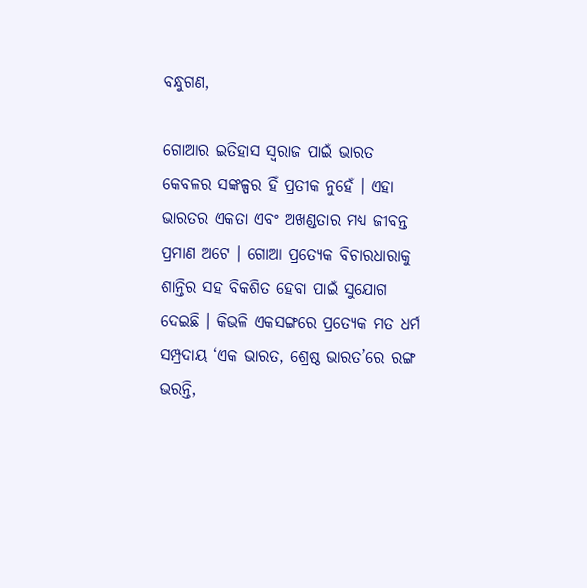ବନ୍ଧୁଗଣ,

ଗୋଆର ଇତିହାସ ସ୍ୱରାଜ ପାଇଁ ଭାରତ କେବଳର ସଙ୍କଳ୍ପର ହିଁ ପ୍ରତୀକ ନୁହେଁ । ଏହା ଭାରତର ଏକତା ଏବଂ ଅଖଣ୍ଡତାର ମଧ୍ୟ ଜୀବନ୍ତ ପ୍ରମାଣ ଅଟେ । ଗୋଆ ପ୍ରତ୍ୟେକ ବିଚାରଧାରାକୁ ଶାନ୍ତିର ସହ ବିକଶିତ ହେବା ପାଇଁ ସୁଯୋଗ ଦେଇଛି । କିଭଳି ଏକସଙ୍ଗରେ ପ୍ରତ୍ୟେକ ମତ ଧର୍ମ ସମ୍ପ୍ରଦାୟ ‘ଏକ ଭାରତ, ଶ୍ରେଷ୍ଠ ଭାରତ’ରେ ରଙ୍ଗ ଭରନ୍ତି,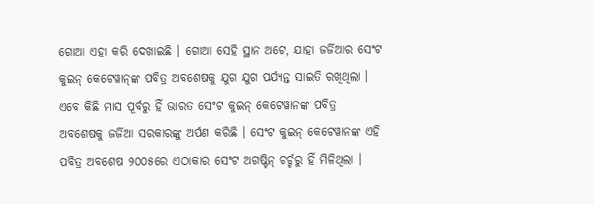ଗୋଆ ଏହା କରି ଦେଖାଇଛି । ଗୋଆ ସେହି ସ୍ଥାନ ଅଟେ, ଯାହା ଜର୍ଜିଆର ସେଂଟ କୁଇନ୍ କେଟେୱାନ୍‌ଙ୍କ ପବିତ୍ର ଅବଶେଷକୁ ଯୁଗ ଯୁଗ ପର୍ଯ୍ୟନ୍ତ ସାଇତି ରଖିଥିଲା । ଏବେ କିଛି ମାସ ପୂର୍ବରୁ ହିଁ ଭାରତ ସେଂଟ କୁଇନ୍ କେଟେୱାନଙ୍କ ପବିତ୍ର ଅବଶେଷକୁ ଜର୍ଜିଆ ସରକାରଙ୍କୁ ଅର୍ପଣ କରିଛି । ସେଂଟ କୁଇନ୍ କେଟେୱାନଙ୍କ ଏହି ପବିତ୍ର ଅବଶେଷ ୨୦୦୫ରେ ଏଠାକାର ସେଂଟ ଅଗଷ୍ଟିନ୍ ଚର୍ଚ୍ଚରୁ ହିଁ ମିଳିଥିଲା ।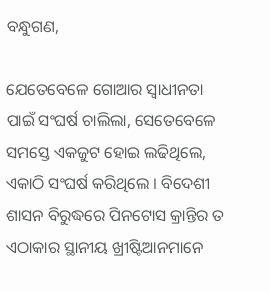ବନ୍ଧୁଗଣ,

ଯେତେବେଳେ ଗୋଆର ସ୍ୱାଧୀନତା ପାଇଁ ସଂଘର୍ଷ ଚାଲିଲା, ସେତେବେଳେ ସମସ୍ତେ ଏକଜୁଟ ହୋଇ ଲଢିଥିଲେ, ଏକାଠି ସଂଘର୍ଷ କରିଥିଲେ । ବିଦେଶୀ ଶାସନ ବିରୁଦ୍ଧରେ ପିନଟୋସ କ୍ରାନ୍ତିର ତ ଏଠାକାର ସ୍ଥାନୀୟ ଖ୍ରୀଷ୍ଟିଆନମାନେ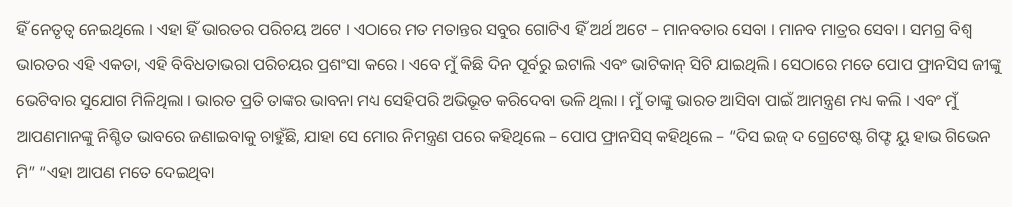ହିଁ ନେତୃତ୍ୱ ନେଇଥିଲେ । ଏହା ହିଁ ଭାରତର ପରିଚୟ ଅଟେ । ଏଠାରେ ମତ ମତାନ୍ତର ସବୁର ଗୋଟିଏ ହିଁ ଅର୍ଥ ଅଟେ – ମାନବତାର ସେବା । ମାନବ ମାତ୍ରର ସେବା । ସମଗ୍ର ବିଶ୍ୱ ଭାରତର ଏହି ଏକତା, ଏହି ବିବିଧତାଭରା ପରିଚୟର ପ୍ରଶଂସା କରେ । ଏବେ ମୁଁ କିଛି ଦିନ ପୂର୍ବରୁ ଇଟାଲି ଏବଂ ଭାଟିକାନ୍ ସିଟି ଯାଇଥିଲି । ସେଠାରେ ମତେ ପୋପ ଫ୍ରାନସିସ ଜୀଙ୍କୁ ଭେଟିବାର ସୁଯୋଗ ମିଳିଥିଲା । ଭାରତ ପ୍ରତି ତାଙ୍କର ଭାବନା ମଧ୍ୟ ସେହିପରି ଅଭିଭୂତ କରିଦେବା ଭଳି ଥିଲା । ମୁଁ ତାଙ୍କୁ ଭାରତ ଆସିବା ପାଇଁ ଆମନ୍ତ୍ରଣ ମଧ୍ୟ କଲି । ଏବଂ ମୁଁ ଆପଣମାନଙ୍କୁ ନିଶ୍ଚିତ ଭାବରେ ଜଣାଇବାକୁ ଚାହୁଁଛି, ଯାହା ସେ ମୋର ନିମନ୍ତ୍ରଣ ପରେ କହିଥିଲେ – ପୋପ ଫ୍ରାନସିସ୍ କହିଥିଲେ – “ଦିସ ଇଜ୍ ଦ ଗ୍ରେଟେଷ୍ଟ ଗିଫ୍ଟ ୟୁ ହାଭ ଗିଭେନ ମି” “ଏହା ଆପଣ ମତେ ଦେଇଥିବା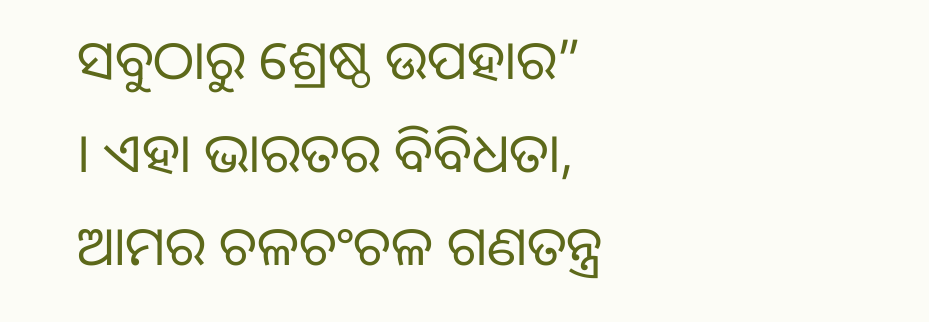ସବୁଠାରୁ ଶ୍ରେଷ୍ଠ ଉପହାର” । ଏହା ଭାରତର ବିବିଧତା, ଆମର ଚଳଚଂଚଳ ଗଣତନ୍ତ୍ର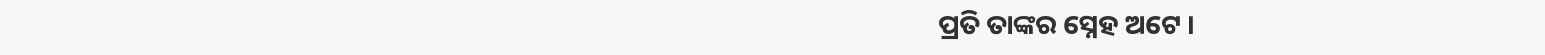ପ୍ରତି ତାଙ୍କର ସ୍ନେହ ଅଟେ ।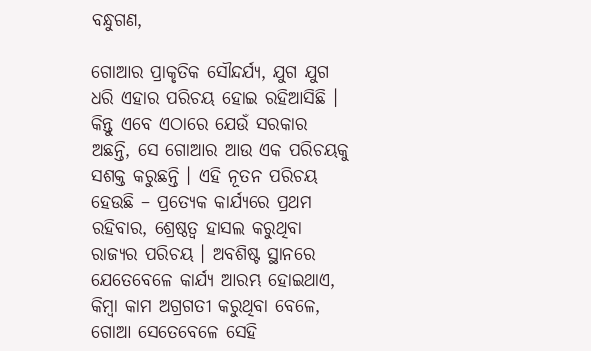ବନ୍ଧୁଗଣ,

ଗୋଆର ପ୍ରାକୃତିକ ସୌନ୍ଦର୍ଯ୍ୟ, ଯୁଗ ଯୁଗ ଧରି ଏହାର ପରିଚୟ ହୋଇ ରହିଆସିଛି । କିନ୍ତୁ ଏବେ ଏଠାରେ ଯେଉଁ ସରକାର ଅଛନ୍ତି, ସେ ଗୋଆର ଆଉ ଏକ ପରିଚୟକୁ ସଶକ୍ତ କରୁଛନ୍ତି । ଏହି ନୂତନ ପରିଚୟ ହେଉଛି – ପ୍ରତ୍ୟେକ କାର୍ଯ୍ୟରେ ପ୍ରଥମ ରହିବାର, ଶ୍ରେଷ୍ଠତ୍ୱ ହାସଲ କରୁଥିବା ରାଜ୍ୟର ପରିଚୟ । ଅବଶିଷ୍ଟ ସ୍ଥାନରେ ଯେତେବେଳେ କାର୍ଯ୍ୟ ଆରମ୍ଭ ହୋଇଥାଏ, କିମ୍ବା କାମ ଅଗ୍ରଗତୀ କରୁଥିବା ବେଳେ, ଗୋଆ ସେତେବେଳେ ସେହି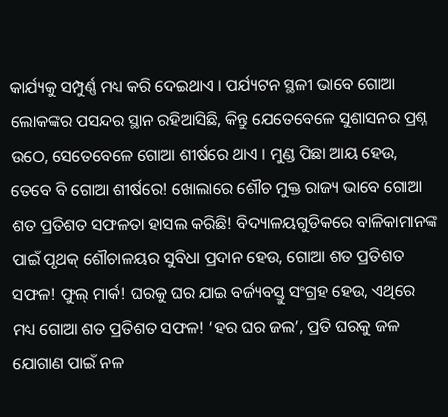କାର୍ଯ୍ୟକୁ ସମ୍ପୁର୍ଣ୍ଣ ମଧ୍ୟ କରି ଦେଇଥାଏ । ପର୍ଯ୍ୟଟନ ସ୍ଥଳୀ ଭାବେ ଗୋଆ ଲୋକଙ୍କର ପସନ୍ଦର ସ୍ଥାନ ରହିଆସିଛି, କିନ୍ତୁ ଯେତେବେଳେ ସୁଶାସନର ପ୍ରଶ୍ନ ଉଠେ, ସେତେବେଳେ ଗୋଆ ଶୀର୍ଷରେ ଥାଏ । ମୁଣ୍ଡ ପିଛା ଆୟ ହେଉ, ତେବେ ବି ଗୋଆ ଶୀର୍ଷରେ! ଖୋଲାରେ ଶୌଚ ମୁକ୍ତ ରାଜ୍ୟ ଭାବେ ଗୋଆ ଶତ ପ୍ରତିଶତ ସଫଳତା ହାସଲ କରିଛି! ବିଦ୍ୟାଳୟଗୁଡିକରେ ବାଳିକାମାନଙ୍କ ପାଇଁ ପୃଥକ୍ ଶୌଚାଳୟର ସୁବିଧା ପ୍ରଦାନ ହେଉ, ଗୋଆ ଶତ ପ୍ରତିଶତ ସଫଳ! ଫୁଲ୍ ମାର୍କ! ଘରକୁ ଘର ଯାଇ ବର୍ଜ୍ୟବସ୍ତୁ ସଂଗ୍ରହ ହେଉ, ଏଥିରେ ମଧ୍ୟ ଗୋଆ ଶତ ପ୍ରତିଶତ ସଫଳ! ‘ହର ଘର ଜଲ’, ପ୍ରତି ଘରକୁ ଜଳ ଯୋଗାଣ ପାଇଁ ନଳ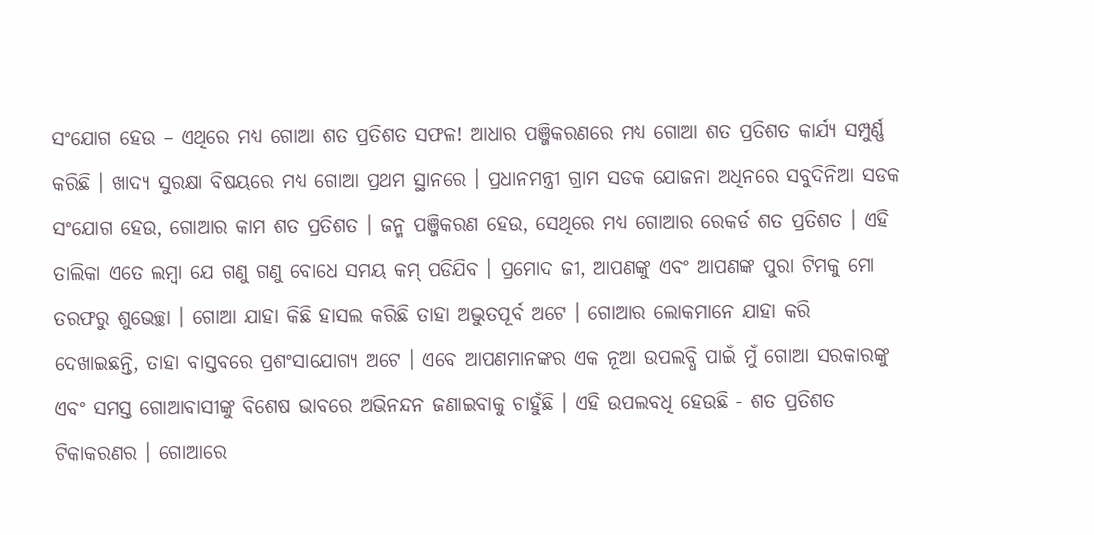ସଂଯୋଗ ହେଉ – ଏଥିରେ ମଧ୍ୟ ଗୋଆ ଶତ ପ୍ରତିଶତ ସଫଳ! ଆଧାର ପଞ୍ଜିକରଣରେ ମଧ୍ୟ ଗୋଆ ଶତ ପ୍ରତିଶତ କାର୍ଯ୍ୟ ସମ୍ପୁର୍ଣ୍ଣ କରିଛି । ଖାଦ୍ୟ ସୁରକ୍ଷା ବିଷୟରେ ମଧ୍ୟ ଗୋଆ ପ୍ରଥମ ସ୍ଥାନରେ । ପ୍ରଧାନମନ୍ତ୍ରୀ ଗ୍ରାମ ସଡକ ଯୋଜନା ଅଧିନରେ ସବୁଦିନିଆ ସଡକ ସଂଯୋଗ ହେଉ, ଗୋଆର କାମ ଶତ ପ୍ରତିଶତ । ଜନ୍ମ ପଞ୍ଜିକରଣ ହେଉ, ସେଥିରେ ମଧ୍ୟ ଗୋଆର ରେକର୍ଡ ଶତ ପ୍ରତିଶତ । ଏହି ତାଲିକା ଏତେ ଲମ୍ବା ଯେ ଗଣୁ ଗଣୁ ବୋଧେ ସମୟ କମ୍ ପଡିଯିବ । ପ୍ରମୋଦ ଜୀ, ଆପଣଙ୍କୁ ଏବଂ ଆପଣଙ୍କ ପୁରା ଟିମକୁ ମୋ ତରଫରୁ ଶୁଭେଚ୍ଛା । ଗୋଆ ଯାହା କିଛି ହାସଲ କରିଛି ତାହା ଅଦ୍ଭୁତପୂର୍ବ ଅଟେ । ଗୋଆର ଲୋକମାନେ ଯାହା କରି ଦେଖାଇଛନ୍ତି, ତାହା ବାସ୍ତବରେ ପ୍ରଶଂସାଯୋଗ୍ୟ ଅଟେ । ଏବେ ଆପଣମାନଙ୍କର ଏକ ନୂଆ ଉପଲବ୍ଧି ପାଇଁ ମୁଁ ଗୋଆ ସରକାରଙ୍କୁ ଏବଂ ସମସ୍ତ ଗୋଆବାସୀଙ୍କୁ ବିଶେଷ ଭାବରେ ଅଭିନନ୍ଦନ ଜଣାଇବାକୁ ଚାହୁଁଛି । ଏହି ଉପଲବଧି ହେଉଛି - ଶତ ପ୍ରତିଶତ ଟିକାକରଣର । ଗୋଆରେ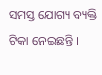ସମସ୍ତ ଯୋଗ୍ୟ ବ୍ୟକ୍ତି ଟିକା ନେଇଛନ୍ତି ।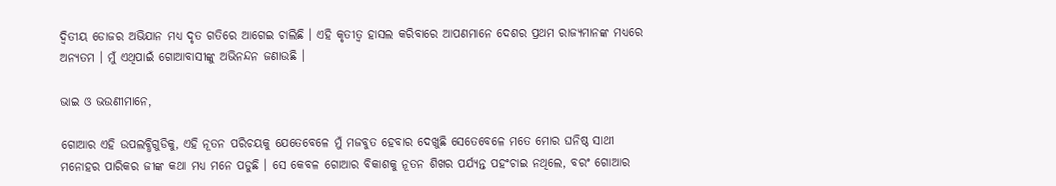ଦ୍ୱିତୀୟ ଡୋଜର ଅଭିଯାନ ମଧ୍ୟ ଦୃତ ଗତିରେ ଆଗେଇ ଚାଲିଛି । ଏହି କୃତୀତ୍ୱ ହାସଲ କରିବାରେ ଆପଣମାନେ ଦେଶର ପ୍ରଥମ ରାଜ୍ୟମାନଙ୍କ ମଧ୍ୟରେ ଅନ୍ୟତମ । ମୁଁ ଏଥିପାଇଁ ଗୋଆବାସୀଙ୍କୁ ଅଭିନନ୍ଦନ ଜଣାଉଛି ।

ଭାଇ ଓ ଭଉଣୀମାନେ,

ଗୋଆର ଏହି ଉପଲବ୍ଧିଗୁଡିକୁ, ଏହି ନୂତନ ପରିଚୟକୁ ଯେତେବେଳେ ମୁଁ ମଜବୁତ ହେବାର ଦେଖୁଛି ସେତେବେଳେ ମତେ ମୋର ଘନିଷ୍ଠ ସାଥୀ ମନୋହର ପାରିକର ଜୀଙ୍କ କଥା ମଧ୍ୟ ମନେ ପଡୁଛି । ସେ କେବଳ ଗୋଆର ବିକାଶକୁ ନୂତନ ଶିଖର ପର୍ଯ୍ୟନ୍ତ ପହଂଚାଇ ନଥିଲେ, ବରଂ ଗୋଆର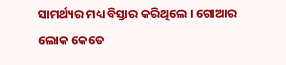ସାମର୍ଥ୍ୟର ମଧ୍ୟ ବିସ୍ତାର କରିଥିଲେ । ଗୋଆର ଲୋକ କେତେ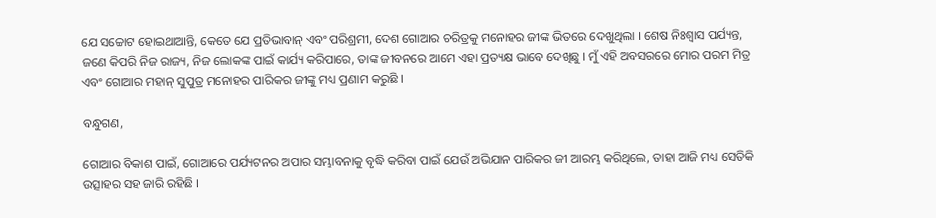ଯେ ସଚ୍ଚୋଟ ହୋଇଥାଆନ୍ତି, କେତେ ଯେ ପ୍ରତିଭାବାନ୍ ଏବଂ ପରିଶ୍ରମୀ, ଦେଶ ଗୋଆର ଚରିତ୍ରକୁ ମନୋହର ଜୀଙ୍କ ଭିତରେ ଦେଖୁଥିଲା । ଶେଷ ନିଃଶ୍ୱାସ ପର୍ଯ୍ୟନ୍ତ, ଜଣେ କିପରି ନିଜ ରାଜ୍ୟ, ନିଜ ଲୋକଙ୍କ ପାଇଁ କାର୍ଯ୍ୟ କରିପାରେ, ତାଙ୍କ ଜୀବନରେ ଆମେ ଏହା ପ୍ରତ୍ୟକ୍ଷ ଭାବେ ଦେଖିଛୁ । ମୁଁ ଏହି ଅବସରରେ ମୋର ପରମ ମିତ୍ର ଏବଂ ଗୋଆର ମହାନ୍ ସୁପୁତ୍ର ମନୋହର ପାରିକର ଜୀଙ୍କୁ ମଧ୍ୟ ପ୍ରଣାମ କରୁଛି ।

ବନ୍ଧୁଗଣ,

ଗୋଆର ବିକାଶ ପାଇଁ, ଗୋଆରେ ପର୍ଯ୍ୟଟନର ଅପାର ସମ୍ଭାବନାକୁ ବୃଦ୍ଧି କରିବା ପାଇଁ ଯେଉଁ ଅଭିଯାନ ପାରିକର ଜୀ ଆରମ୍ଭ କରିଥିଲେ, ତାହା ଆଜି ମଧ୍ୟ ସେତିକି ଉତ୍ସାହର ସହ ଜାରି ରହିଛି ।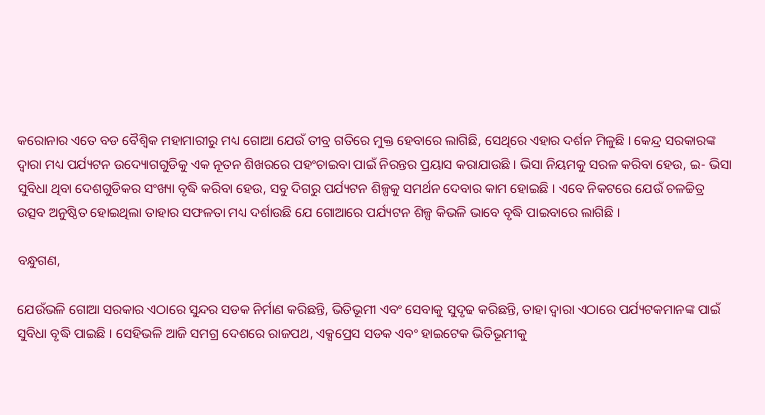କରୋନାର ଏତେ ବଡ ବୈଶ୍ୱିକ ମହାମାରୀରୁ ମଧ୍ୟ ଗୋଆ ଯେଉଁ ତୀବ୍ର ଗତିରେ ମୁକ୍ତ ହେବାରେ ଲାଗିଛି, ସେଥିରେ ଏହାର ଦର୍ଶନ ମିଳୁଛି । କେନ୍ଦ୍ର ସରକାରଙ୍କ ଦ୍ୱାରା ମଧ୍ୟ ପର୍ଯ୍ୟଟନ ଉଦ୍ୟୋଗଗୁଡିକୁ ଏକ ନୂତନ ଶିଖରରେ ପହଂଚାଇବା ପାଇଁ ନିରନ୍ତର ପ୍ରୟାସ କରାଯାଉଛି । ଭିସା ନିୟମକୁ ସରଳ କରିବା ହେଉ, ଇ- ଭିସା ସୁବିଧା ଥିବା ଦେଶଗୁଡିକର ସଂଖ୍ୟା ବୃଦ୍ଧି କରିବା ହେଉ, ସବୁ ଦିଗରୁ ପର୍ଯ୍ୟଟନ ଶିଳ୍ପକୁ ସମର୍ଥନ ଦେବାର କାମ ହୋଇଛି । ଏବେ ନିକଟରେ ଯେଉଁ ଚଳଚ୍ଚିତ୍ର ଉତ୍ସବ ଅନୁଷ୍ଠିତ ହୋଇଥିଲା ତାହାର ସଫଳତା ମଧ୍ୟ ଦର୍ଶାଉଛି ଯେ ଗୋଆରେ ପର୍ଯ୍ୟଟନ ଶିଳ୍ପ କିଭଳି ଭାବେ ବୃଦ୍ଧି ପାଇବାରେ ଲାଗିଛି ।

ବନ୍ଧୁଗଣ,

ଯେଉଁଭଳି ଗୋଆ ସରକାର ଏଠାରେ ସୁନ୍ଦର ସଡକ ନିର୍ମାଣ କରିଛନ୍ତି, ଭିତିଭୂମୀ ଏବଂ ସେବାକୁ ସୁଦୃଢ କରିଛନ୍ତି, ତାହା ଦ୍ୱାରା ଏଠାରେ ପର୍ଯ୍ୟଟକମାନଙ୍କ ପାଇଁ ସୁବିଧା ବୃଦ୍ଧି ପାଇଛି । ସେହିଭଳି ଆଜି ସମଗ୍ର ଦେଶରେ ରାଜପଥ, ଏକ୍ସପ୍ରେସ ସଡକ ଏବଂ ହାଇଟେକ ଭିତିଭୂମୀକୁ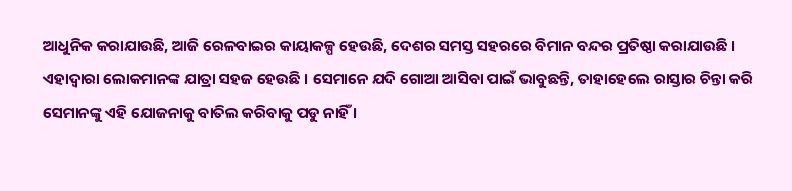ଆଧୁନିକ କରାଯାଉଛି, ଆଜି ରେଳବାଇର କାୟାକଳ୍ପ ହେଉଛି, ଦେଶର ସମସ୍ତ ସହରରେ ବିମାନ ବନ୍ଦର ପ୍ରତିଷ୍ଠା କରାଯାଉଛି । ଏହାଦ୍ୱାରା ଲୋକମାନଙ୍କ ଯାତ୍ରା ସହଜ ହେଉଛି । ସେମାନେ ଯଦି ଗୋଆ ଆସିବା ପାଇଁ ଭାବୁଛନ୍ତି, ତାହାହେଲେ ରାସ୍ତାର ଚିନ୍ତା କରି ସେମାନଙ୍କୁ ଏହି ଯୋଜନାକୁ ବାତିଲ କରିବାକୁ ପଡୁ ନାହିଁ ।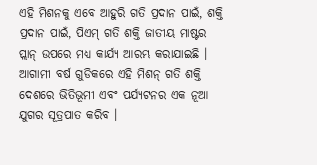ଏହି ମିଶନକୁ ଏବେ ଆହୁରି ଗତି ପ୍ରଦାନ ପାଇଁ, ଶକ୍ତି ପ୍ରଦାନ ପାଇଁ, ପିଏମ୍ ଗତି ଶକ୍ତି ଜାତୀୟ ମାଷ୍ଟର ପ୍ଲାନ୍ ଉପରେ ମଧ୍ୟ କାର୍ଯ୍ୟ ଆରମ୍ଭ କରାଯାଇଛି । ଆଗାମୀ ବର୍ଷ ଗୁଡିକରେ ଏହି ମିଶନ୍ ଗତି ଶକ୍ତି ଦେଶରେ ଭିତିଭୂମୀ ଏବଂ ପର୍ଯ୍ୟଟନର ଏକ ନୂଆ ଯୁଗର ସୂତ୍ରପାତ କରିବ ।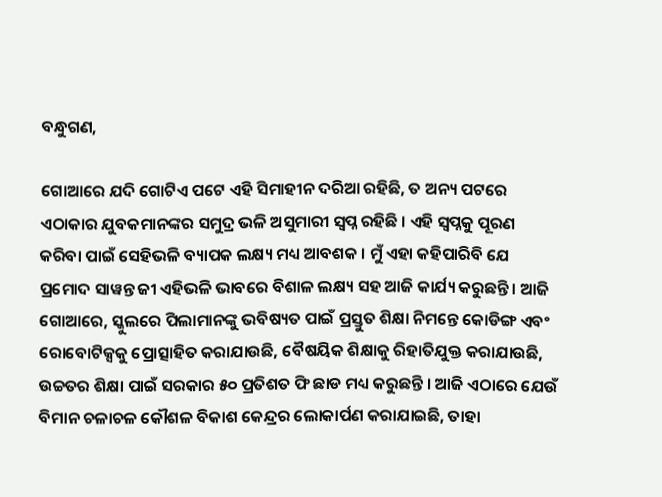ବନ୍ଧୁଗଣ,

ଗୋଆରେ ଯଦି ଗୋଟିଏ ପଟେ ଏହି ସିମାହୀନ ଦରିଆ ରହିଛି, ତ ଅନ୍ୟ ପଟରେ ଏଠାକାର ଯୁବକମାନଙ୍କର ସମୁଦ୍ର ଭଳି ଅସୁମାରୀ ସ୍ୱପ୍ନ ରହିଛି । ଏହି ସ୍ୱପ୍ନକୁ ପୂରଣ କରିବା ପାଇଁ ସେହିଭଳି ବ୍ୟାପକ ଲକ୍ଷ୍ୟ ମଧ୍ୟ ଆବଶକ । ମୁଁ ଏହା କହିପାରିବି ଯେ ପ୍ରମୋଦ ସାୱନ୍ତ ଜୀ ଏହିଭଳି ଭାବରେ ବିଶାଳ ଲକ୍ଷ୍ୟ ସହ ଆଜି କାର୍ଯ୍ୟ କରୁଛନ୍ତି । ଆଜି ଗୋଆରେ, ସ୍କୁଲରେ ପିଲାମାନଙ୍କୁ ଭବିଷ୍ୟତ ପାଇଁ ପ୍ରସ୍ତୁତ ଶିକ୍ଷା ନିମନ୍ତେ କୋଡିଙ୍ଗ ଏବଂ ରୋବୋଟିକ୍ସକୁ ପ୍ରୋତ୍ସାହିତ କରାଯାଉଛି, ବୈଷୟିକ ଶିକ୍ଷାକୁ ରିହାତିଯୁକ୍ତ କରାଯାଉଛି, ଉଚ୍ଚତର ଶିକ୍ଷା ପାଇଁ ସରକାର ୫୦ ପ୍ରତିଶତ ଫି ଛାଡ ମଧ୍ୟ କରୁଛନ୍ତି । ଆଜି ଏଠାରେ ଯେଉଁ ବିମାନ ଚଳାଚଳ କୌଶଳ ବିକାଶ କେନ୍ଦ୍ରର ଲୋକାର୍ପଣ କରାଯାଇଛି, ତାହା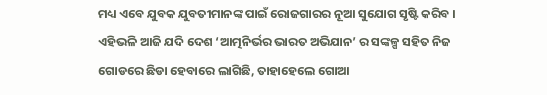ମଧ୍ୟ ଏବେ ଯୁବକ ଯୁବତୀମାନଙ୍କ ପାଇଁ ରୋଜଗାରର ନୂଆ ସୁଯୋଗ ସୃଷ୍ଟି କରିବ । ଏହିଭଳି ଆଜି ଯଦି ଦେଶ ‘ଆତ୍ମନିର୍ଭର ଭାରତ ଅଭିଯାନ’ ର ସଙ୍କଳ୍ପ ସହିତ ନିଜ ଗୋଡରେ ଛିଡା ହେବାରେ ଲାଗିଛି, ତାହାହେଲେ ଗୋଆ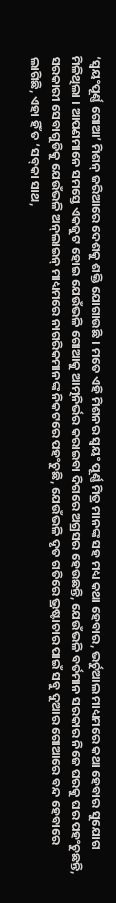‘ସ୍ୱୟଂପୂର୍ଣ୍ଣ ଗୋଆ’ ମିଶନ୍ ଜରିଆରେ ଦେଶକୁ ଶକ୍ତି ଯୋଗାଉଛି । ମତେ ଏହି ମିଶନର ସ୍ୱୟଂ ପୂର୍ଣ୍ଣ ମିତ୍ର ମାନଙ୍କ ସହ ମଧ୍ୟ କଥା ହେବାର, ଭର୍ଚୁଆଲ ମାଧ୍ୟମରେ କଥା ହେବାର ସୁଯୋଗ ମିଳିଥିଲା । ଆପଣମାନେ ସମସ୍ତେ ଏକଜୁଟ ହୋଇ ଯେଉଁଭଳି ଗୋଆକୁ ଆତ୍ମନିର୍ଭର କରାଇବା ଦିଗରେ ଅଗ୍ରସର ହେଉଛନ୍ତି, ଯେଉଁଭଳି ବର୍ତମାନ ସରକାର ନିଜେ ଘରକୁ ଘର ପହଂଚୁଛନ୍ତି, ସରକାରୀ ସେବାଗୁଡିକୁ ଯେଉଁଭଳି ଅନ୍‌ଲାଇନ୍ ମାଧ୍ୟମରେ ନାଗରିକମାନଙ୍କ ନିକଟରେ ପହଂଚୁଛି, ଯେଉଁଭଳି ଦୃତ ଗତିରେ ଭ୍ରଷ୍ଟାଚାର ପାଇଁ ସବୁ ଦୁଆର ଗୋଆରେ ବନ୍ଦ ହେବାରେ ଲାଗିଛି, ଏହା ହିଁ ତ ‘ସବ୍‌କା ସାଥ,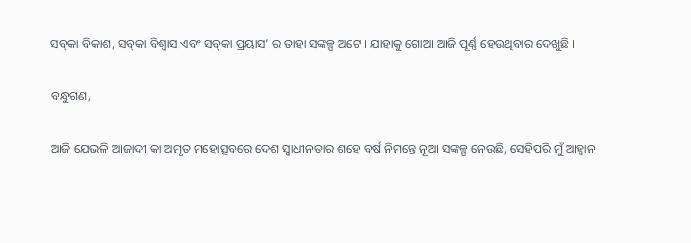ସବ୍‌କା ବିକାଶ, ସବ୍‌କା ବିଶ୍ୱାସ ଏବଂ ସବ୍‌କା ପ୍ରୟାସ’ ର ତାହା ସଙ୍କଳ୍ପ ଅଟେ । ଯାହାକୁ ଗୋଆ ଆଜି ପୂର୍ଣ୍ଣ ହେଉଥିବାର ଦେଖୁଛି ।

ବନ୍ଧୁଗଣ,

ଆଜି ଯେଭଳି ଆଜାଦୀ କା ଅମୃତ ମହୋତ୍ସବରେ ଦେଶ ସ୍ୱାଧୀନତାର ଶହେ ବର୍ଷ ନିମନ୍ତେ ନୂଆ ସଙ୍କଳ୍ପ ନେଉଛି, ସେହିପରି ମୁଁ ଆହ୍ୱାନ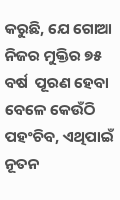କରୁଛି, ଯେ ଗୋଆ ନିଜର ମୁକ୍ତିର ୭୫ ବର୍ଷ  ପୂରଣ ହେବା ବେଳେ କେଉଁଠି ପହଂଚିବ, ଏଥିପାଇଁ ନୂତନ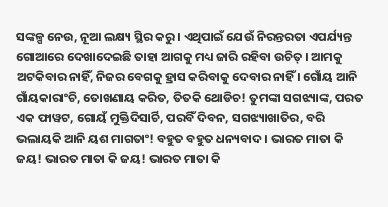ସଙ୍କଳ୍ପ ନେଉ, ନୂଆ ଲକ୍ଷ୍ୟ ସ୍ଥିର କରୁ । ଏଥିପାଇଁ ଯେଉଁ ନିରନ୍ତରତା ଏପର୍ଯ୍ୟନ୍ତ ଗୋଆରେ ଦେଖାଦେଇଛି ତାହା ଆଗକୁ ମଧ୍ୟ ଜାରି ରହିବା ଉଚିତ୍ । ଆମକୁ ଅଟକିବାର ନାହିଁ, ନିଜର ବେଗକୁ ହ୍ରାସ କରିବାକୁ ଦେବାର ନାହିଁ । ଗୋଁୟ ଆନି ଗାଁୟକାରାଂଚି, ତୋଖଣାୟ କରିତ, ତିତକି ଥୋଡିଚ! ତୁମଙ୍କା ସଗଝ୍ୟାଙ୍କ, ପରତ ଏକ ଫାୱଟ, ଗୋୟଁ ମୁକ୍ତିଦିସାର୍ଚି, ପରବିଁ ଦିବନ, ସଗଝ୍ୟାଖାତିର, ବରି ଭଲାୟକି ଆନି ୟଶ ମାଗତାଂ! ବହୁତ ବହୁତ ଧନ୍ୟବାଦ । ଭାରତ ମାତା କି ଜୟ! ଭାରତ ମାତା କି ଜୟ! ଭାରତ ମାତା କି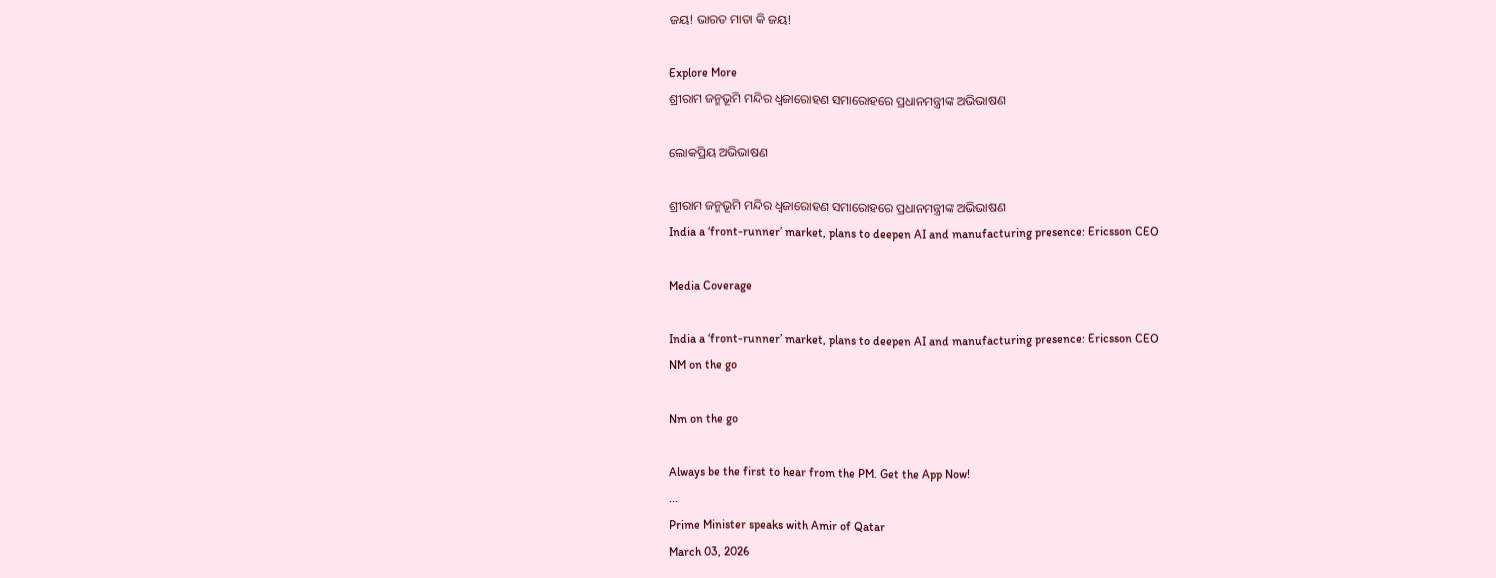ଜୟ! ଭାରତ ମାତା କି ଜୟ!

Explore More
ଶ୍ରୀରାମ ଜନ୍ମଭୂମି ମନ୍ଦିର ଧ୍ଵଜାରୋହଣ ସମାରୋହରେ ପ୍ରଧାନମନ୍ତ୍ରୀଙ୍କ ଅଭିଭାଷଣ

ଲୋକପ୍ରିୟ ଅଭିଭାଷଣ

ଶ୍ରୀରାମ ଜନ୍ମଭୂମି ମନ୍ଦିର ଧ୍ଵଜାରୋହଣ ସମାରୋହରେ ପ୍ରଧାନମନ୍ତ୍ରୀଙ୍କ ଅଭିଭାଷଣ
India a ‘front-runner’ market, plans to deepen AI and manufacturing presence: Ericsson CEO

Media Coverage

India a ‘front-runner’ market, plans to deepen AI and manufacturing presence: Ericsson CEO
NM on the go

Nm on the go

Always be the first to hear from the PM. Get the App Now!
...
Prime Minister speaks with Amir of Qatar
March 03, 2026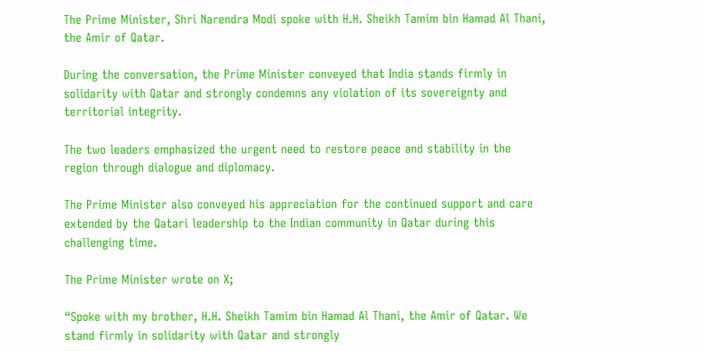The Prime Minister, Shri Narendra Modi spoke with H.H. Sheikh Tamim bin Hamad Al Thani, the Amir of Qatar.

During the conversation, the Prime Minister conveyed that India stands firmly in solidarity with Qatar and strongly condemns any violation of its sovereignty and territorial integrity.

The two leaders emphasized the urgent need to restore peace and stability in the region through dialogue and diplomacy.

The Prime Minister also conveyed his appreciation for the continued support and care extended by the Qatari leadership to the Indian community in Qatar during this challenging time.

The Prime Minister wrote on X;

“Spoke with my brother, H.H. Sheikh Tamim bin Hamad Al Thani, the Amir of Qatar. We stand firmly in solidarity with Qatar and strongly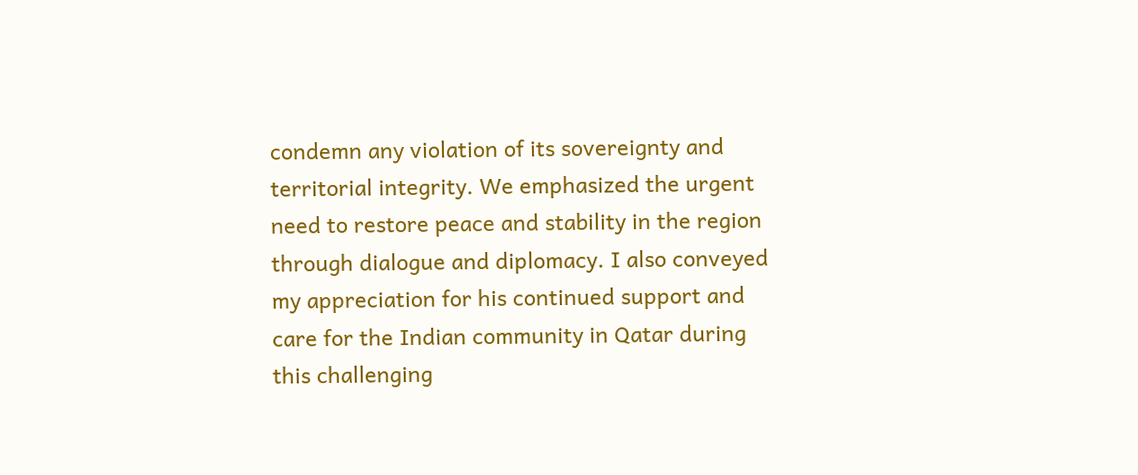condemn any violation of its sovereignty and territorial integrity. We emphasized the urgent need to restore peace and stability in the region through dialogue and diplomacy. I also conveyed my appreciation for his continued support and care for the Indian community in Qatar during this challenging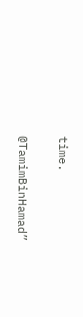time.

@TamimBinHamad”